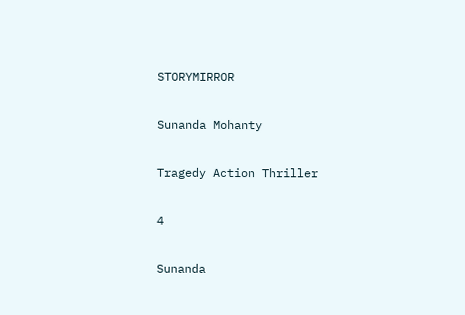STORYMIRROR

Sunanda Mohanty

Tragedy Action Thriller

4

Sunanda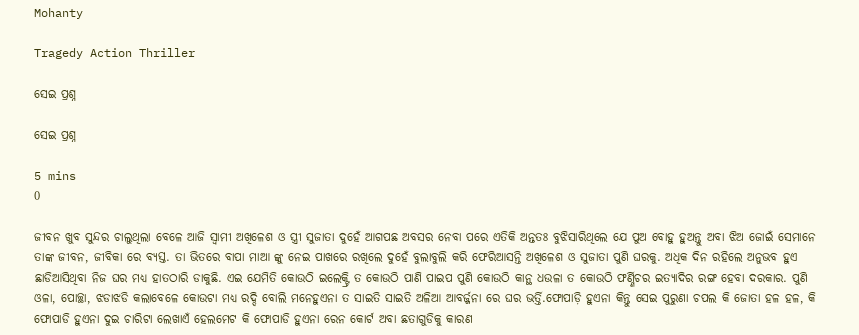Mohanty

Tragedy Action Thriller

ସେଇ ପ୍ରଶ୍ନ

ସେଇ ପ୍ରଶ୍ନ

5 mins
0

ଜୀବନ ଖୁବ ସୁନ୍ଦର ଚାଲୁଥିଲା ବେଳେ ଆଜି ସ୍ୱାମୀ ଅଖିଳେଶ ଓ ସ୍ତ୍ରୀ ସୁଜାତା ଦୁହେଁ ଆଗପଛ ଅବସର ନେବା ପରେ ଏତିକି ଅନ୍ତତଃ ବୁଝିସାରିଥିଲେ ଯେ ପୁଅ ବୋହୁ ହୁଅନ୍ତୁ ଅବା ଝିଅ ଜୋଇଁ ସେମାନେ ତାଙ୍କ ଜୀବନ, ଜୀବିକା ରେ ବ୍ୟସ୍ତ. ତା ଭିତରେ ବାପା ମାଆ ଙ୍କୁ ନେଇ ପାଖରେ ରଖିଲେ ଦୁହେଁ ବୁଲାବୁଲି କରି ଫେରିଆସନ୍ତି ଅଖିଳେଶ ଓ ସୁଜାତା ପୁଣି ଘରକୁ. ଅଧିକ ଦିନ ରହିଲେ ଅନୁଭବ ହୁଏ ଛାଡିଆସିଥିବା ନିଜ ଘର ମଧ୍ୟ ହାତଠାରି ଡାକୁଛି. ଏଇ ଯେମିତି କୋଉଠି ଇଲେକ୍ଟ୍ରି ତ କୋଉଠି ପାଣି ପାଇପ ପୁଣି କୋଉଠି କାନ୍ଥ ଧଉଳା ତ କୋଉଠି ଫର୍ଣ୍ଣିଚର ଇତ୍ୟାଦିର ରଙ୍ଗ ହେବା ଦରକାର. ପୁଣି ଓଳା, ପୋଚ୍ଛା, ଝଡାଝଡି କଲାବେଳେ କୋଉଟା ମଧ୍ୟ ରଦ୍ଦି ବୋଲି ମନେହୁଏନା ତ ସାଇତି ସାଇତି ଅଳିଆ ଆବର୍ଜ୍ଜନା ରେ ଘର ଭର୍ତ୍ତି.ଫୋପାଡ଼ି ହୁଏନା କିନ୍ତୁ ସେଇ ପୁରୁଣା ଚପଲ କି ଜୋତା ହଳ ହଳ, କି ଫୋପାଡି ହୁଏନା ଦୁଇ ଚାରିଟା ଲେଖାଏଁ ହେଲମେଟ କି ଫୋପାଡି ହୁଏନା ରେନ କୋର୍ଟ ଅବା ଛତାଗୁଡିକୁ କାରଣ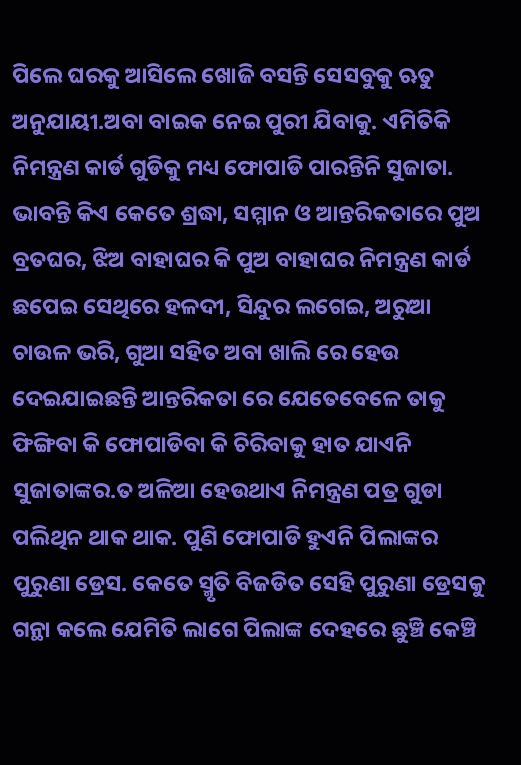ପିଲେ ଘରକୁ ଆସିଲେ ଖୋଜି ବସନ୍ତି ସେସବୁକୁ ଋତୁ ଅନୁଯାୟୀ.ଅବା ବାଇକ ନେଇ ପୁରୀ ଯିବାକୁ. ଏମିତିକି ନିମନ୍ତ୍ରଣ କାର୍ଡ ଗୁଡିକୁ ମଧ୍ୟ ଫୋପାଡି ପାରନ୍ତିନି ସୁଜାତା. ଭାବନ୍ତି କିଏ କେତେ ଶ୍ରଦ୍ଧା, ସମ୍ମାନ ଓ ଆନ୍ତରିକତାରେ ପୁଅ ବ୍ରତଘର, ଝିଅ ବାହାଘର କି ପୁଅ ବାହାଘର ନିମନ୍ତ୍ରଣ କାର୍ଡ ଛପେଇ ସେଥିରେ ହଳଦୀ, ସିନ୍ଦୁର ଲଗେଇ, ଅରୁଆ ଚାଉଳ ଭରି, ଗୁଆ ସହିତ ଅବା ଖାଲି ରେ ହେଉ ଦେଇଯାଇଛନ୍ତି ଆନ୍ତରିକତା ରେ ଯେତେବେଳେ ତାକୁ ଫିଙ୍ଗିବା କି ଫୋପାଡିବା କି ଚିରିବାକୁ ହାତ ଯାଏନି ସୁଜାତାଙ୍କର.ତ ଅଳିଆ ହେଉଥାଏ ନିମନ୍ତ୍ରଣ ପତ୍ର ଗୁଡା ପଲିଥିନ ଥାକ ଥାକ. ପୁଣି ଫୋପାଡି ହୁଏନି ପିଲାଙ୍କର ପୁରୁଣା ଡ୍ରେସ. କେତେ ସ୍ମୃତି ବିଜଡିତ ସେହି ପୁରୁଣା ଡ୍ରେସକୁ ଗନ୍ଥା କଲେ ଯେମିତି ଲାଗେ ପିଲାଙ୍କ ଦେହରେ ଛୁଞ୍ଚି କେଞ୍ଚି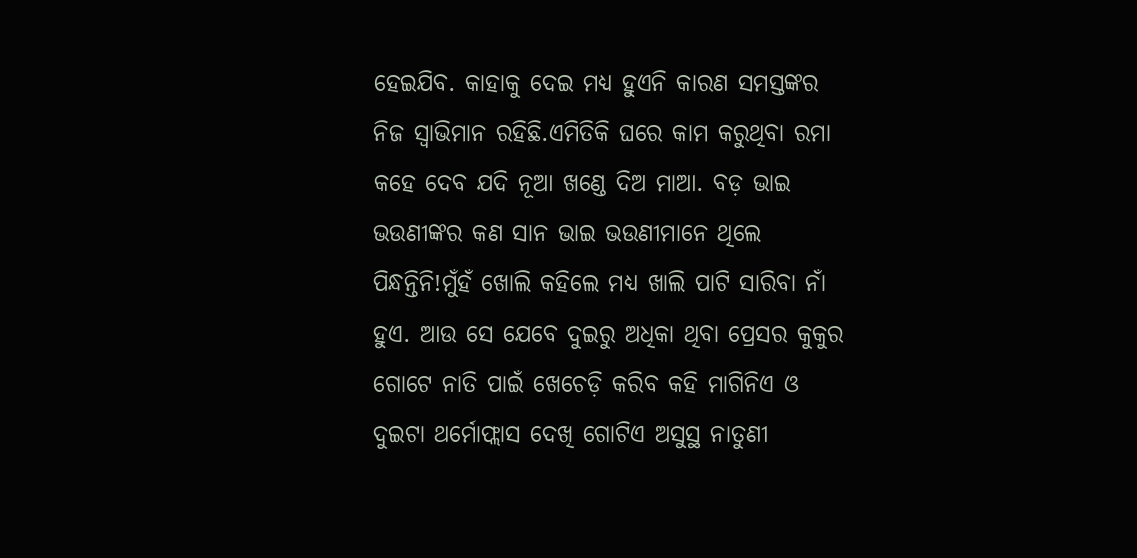ହେଇଯିବ. କାହାକୁ ଦେଇ ମଧ୍ୟ ହୁଏନି କାରଣ ସମସ୍ତଙ୍କର ନିଜ ସ୍ୱାଭିମାନ ରହିଛି.ଏମିତିକି ଘରେ କାମ କରୁଥିବା ରମା କହେ ଦେବ ଯଦି ନୂଆ ଖଣ୍ଡେ ଦିଅ ମାଆ. ବଡ଼ ଭାଇ ଭଉଣୀଙ୍କର କଣ ସାନ ଭାଇ ଭଉଣୀମାନେ ଥିଲେ ପିନ୍ଧନ୍ତିନି!ମୁଁହଁ ଖୋଲି କହିଲେ ମଧ୍ୟ ଖାଲି ପାଟି ସାରିବା ନାଁ ହୁଏ. ଆଉ ସେ ଯେବେ ଦୁଇରୁ ଅଧିକା ଥିବା ପ୍ରେସର କୁକୁର ଗୋଟେ ନାତି ପାଇଁ ଖେଚେଡ଼ି କରିବ କହି ମାଗିନିଏ ଓ ଦୁଇଟା ଥର୍ମୋଫ୍ଲାସ ଦେଖି ଗୋଟିଏ ଅସୁସ୍ଥ ନାତୁଣୀ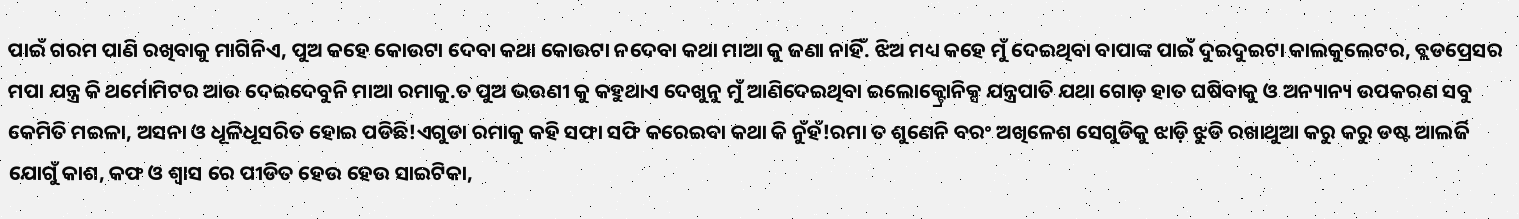ପାଇଁ ଗରମ ପାଣି ରଖିବାକୁ ମାଗିନିଏ, ପୁଅ କହେ କୋଉଟା ଦେବା କଥା କୋଉଟା ନଦେବା କଥା ମାଆ କୁ ଜଣା ନାହିଁ. ଝିଅ ମଧ୍ୟ କହେ ମୁଁ ଦେଇଥିବା ବାପାଙ୍କ ପାଇଁ ଦୁଇଦୁଇଟା କାଲକୁଲେଟର, ବ୍ଲଡପ୍ରେସର ମପା ଯନ୍ତ୍ର କି ଥର୍ମୋମିଟର ଆଉ ଦେଇଦେବୁନି ମାଆ ରମାକୁ.ତ ପୁଅ ଭଉଣୀ କୁ କହୁଥାଏ ଦେଖୁନୁ ମୁଁ ଆଣିଦେଇଥିବା ଇଲୋକ୍ଟ୍ରୋନିକ୍ସ ଯନ୍ତ୍ରପାତି ଯଥା ଗୋଡ଼ ହାତ ଘଷିବାକୁ ଓ ଅନ୍ୟାନ୍ୟ ଉପକରଣ ସବୁ କେମିତି ମଇଳା, ଅସନା ଓ ଧୂଳିଧୂସରିତ ହୋଇ ପଡିଛି!ଏଗୁଡା ରମାକୁ କହି ସଫା ସଫି କରେଇବା କଥା କି ନୁଁହଁ!ରମା ତ ଶୁଣେନି ବରଂ ଅଖିଳେଶ ସେଗୁଡିକୁ ଝାଡ଼ି ଝୁଡି ରଖାଥୁଆ କରୁ କରୁ ଡଷ୍ଟ ଆଲର୍ଜି ଯୋଗୁଁ କାଶ, କଫ ଓ ଶ୍ୱାସ ରେ ପୀଡିତ ହେଉ ହେଉ ସାଇଟିକା,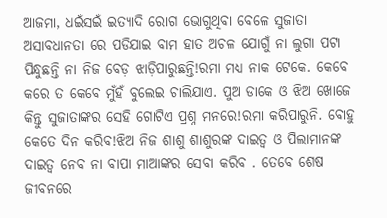ଆଜମା, ଧଇଁସଇଁ ଇତ୍ୟାଦି ରୋଗ ଭୋଗୁଥିବା ବେଳେ ସୁଜାତା ଅସାବଧାନତା ରେ ପଡିଯାଇ ବାମ ହାତ ଅଚଳ ଯୋଗୁଁ ନା ଲୁଗା ପଟା ପିନ୍ଧୁଛନ୍ତି ନା ନିଜ ବେଡ଼ ଝାଡ଼ିପାରୁଛନ୍ତି!ରମା ମଧ୍ୟ ନାକ ଟେକେ. କେବେ କରେ ତ କେବେ ମୁଁହଁ ବୁଲେଇ ଚାଲିଯାଏ. ପୁଅ ଡାକେ ଓ ଝିଅ ଖୋଜେ କିନ୍ତୁ ସୁଜାତାଙ୍କର ସେହି ଗୋଟିଏ ପ୍ରଶ୍ନ ମନରେ!ରମା କରିପାରୁନି. ବୋହୁ କେତେ ଦିନ କରିବ!ଝିଅ ନିଜ ଶାଶୁ ଶାଶୁରଙ୍କ ଦାଇତ୍ୱ ଓ ପିଲାମାନଙ୍କ ଦାଇତ୍ୱ ନେବ ନା ବାପା ମାଆଙ୍କର ସେବା କରିବ . ତେବେ ଶେଷ ଜୀବନରେ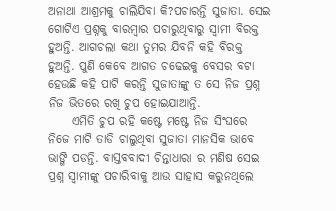ଅନାଥା ଆଶ୍ରମକୁ ଚାଲିଯିବା କି?ପଚାରନ୍ତି ସୁଜାତା. ସେଇ ଗୋଟିଏ ପ୍ରଶ୍ନକୁ ବାରମ୍ବାର ପଚାରୁଥିବାରୁ ସ୍ୱାମୀ ବିରକ୍ତ ହୁଅନ୍ତି. ଆଗଚଲା କଥା ତୁମର ଯିବନି କହି ବିରକ୍ତ ହୁଅନ୍ତି. ପୁଣି କେବେ ଆଗତ ଚଢେଇକୁ ବେସର ବଟା ହେଉଛି କହି ପାଟି କରନ୍ତି ସୁଜାତାଙ୍କୁ ତ ସେ ନିଜ ପ୍ରଶ୍ନ ନିଜ ଭିତରେ ରଖି ଚୁପ ହୋଇଯାଆନ୍ତି.
     ଏମିତି ଚୁପ ରହି କଷ୍ଟେ ମଷ୍ଟେ ନିଜ ସିଂଘରେ ନିଜେ ମାଟି ତାଡି ଚାଲୁଥିବା ସୁଜାତା ମାନସିକ ଭାବେ ଭାଙ୍ଗି ପଡନ୍ତି. ବାସ୍ତବବାଦୀ ଚିନ୍ତାଧାରା ର ମଣିଷ ସେଇ ପ୍ରଶ୍ନ ସ୍ୱାମୀଙ୍କୁ ପଚାରିବାକୁ ଆଉ ସାହାସ କରୁନଥିଲେ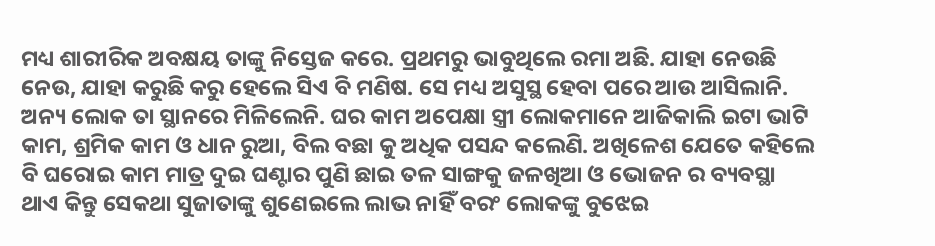ମଧ୍ୟ ଶାରୀରିକ ଅବକ୍ଷୟ ତାଙ୍କୁ ନିସ୍ତେଜ କରେ. ପ୍ରଥମରୁ ଭାବୁଥିଲେ ରମା ଅଛି. ଯାହା ନେଉଛି ନେଉ, ଯାହା କରୁଛି କରୁ ହେଲେ ସିଏ ବି ମଣିଷ. ସେ ମଧ୍ୟ ଅସୁସ୍ଥ ହେବା ପରେ ଆଉ ଆସିଲାନି. ଅନ୍ୟ ଲୋକ ତା ସ୍ଥାନରେ ମିଳିଲେନି. ଘର କାମ ଅପେକ୍ଷା ସ୍ତ୍ରୀ ଲୋକମାନେ ଆଜିକାଲି ଇଟା ଭାଟି କାମ, ଶ୍ରମିକ କାମ ଓ ଧାନ ରୁଆ, ବିଲ ବଛା କୁ ଅଧିକ ପସନ୍ଦ କଲେଣି. ଅଖିଳେଶ ଯେତେ କହିଲେ ବି ଘରୋଇ କାମ ମାତ୍ର ଦୁଇ ଘଣ୍ଟାର ପୁଣି ଛାଇ ତଳ ସାଙ୍ଗକୁ ଜଳଖିଆ ଓ ଭୋଜନ ର ବ୍ୟବସ୍ଥା ଥାଏ କିନ୍ତୁ ସେକଥା ସୁଜାତାଙ୍କୁ ଶୁଣେଇଲେ ଲାଭ ନାହିଁ ବରଂ ଲୋକଙ୍କୁ ବୁଝେଇ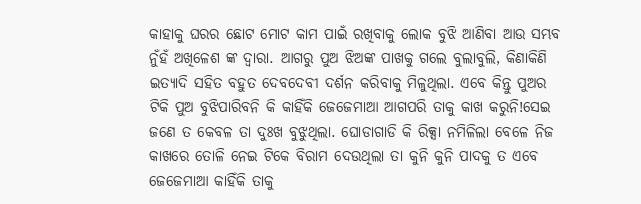କାହାକୁ ଘରର ଛୋଟ ମୋଟ କାମ ପାଇଁ ରଖିବାକୁ ଲୋକ ବୁଝି ଆଣିବା ଆଉ ସମ୍ଭବ ନୁଁହଁ ଅଖିଳେଶ ଙ୍କ ଦ୍ୱାରା. ଆଗରୁ ପୁଅ ଝିଅଙ୍କ ପାଖକୁ ଗଲେ ବୁଲାବୁଲି, କିଣାକିଣି ଇତ୍ୟାଦି ସହିତ ବହୁତ ଦେବଦେବୀ ଦର୍ଶନ କରିବାକୁ ମିଳୁଥିଲା. ଏବେ କିନ୍ତୁ ପୁଅର ଟିକି ପୁଅ ବୁଝିପାରିବନି କି କାହିଁକି ଜେଜେମାଆ ଆଗପରି ତାକୁ କାଖ କରୁନି!ସେଇ ଜଣେ ତ କେବଳ ତା ଦୁଃଖ ବୁଝୁଥିଲା. ଘୋଡାଗାଡି କି ରିକ୍ସା ନମିଳିଲା ବେଳେ ନିଜ କାଖରେ ତୋଳି ନେଇ ଟିକେ ବିରାମ ଦେଉଥିଲା ତା କୁନି କୁନି ପାଦକୁ ତ ଏବେ ଜେଜେମାଆ କାହିଁକି ତାକୁ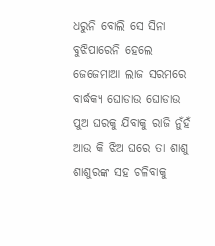ଧରୁନି ବୋଲି ସେ ସିନା ବୁଝିପାରେନି ହେଲେ ଜେଜେମାଆ ଲାଜ ସରମରେ ବାର୍ଦ୍ଧକ୍ୟ ଘୋଡାଉ ଘୋଡାଉ ପୁଅ ଘରକୁ ଯିବାକୁ ରାଜି ନୁଁହଁ ଆଉ କି ଝିଅ ଘରେ ତା ଶାଶୁ ଶାଶୁରଙ୍କ ସହ ଚଳିବାକୁ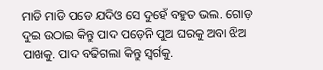ମାଡି ମାଡି ପଡେ ଯଦିଓ ସେ ଦୁହେଁ ବହୁତ ଭଲ. ଗୋଡ଼ ଦୁଇ ଉଠାଇ କିନ୍ତୁ ପାଦ ପଡ଼େନି ପୁଅ ଘରକୁ ଅବା ଝିଅ ପାଖକୁ. ପାଦ ବଢିଗଲା କିନ୍ତୁ ସ୍ୱର୍ଗକୁ.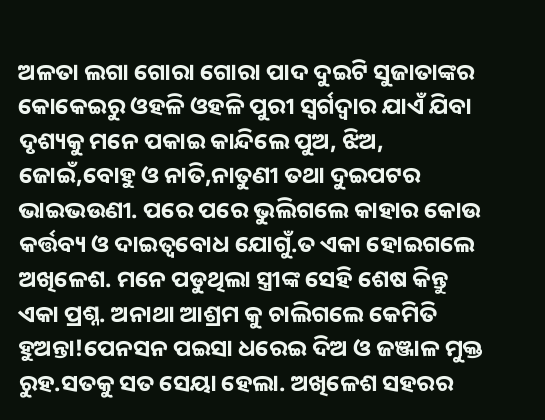ଅଳତା ଲଗା ଗୋରା ଗୋରା ପାଦ ଦୁଇଟି ସୁଜାତାଙ୍କର କୋକେଇରୁ ଓହଳି ଓହଳି ପୁରୀ ସ୍ୱର୍ଗଦ୍ୱାର ଯାଏଁ ଯିବା ଦୃଶ୍ୟକୁ ମନେ ପକାଇ କାନ୍ଦିଲେ ପୁଅ, ଝିଅ, ଜୋଇଁ,ବୋହୁ ଓ ନାତି,ନାତୁଣୀ ତଥା ଦୁଇପଟର ଭାଇଭଉଣୀ. ପରେ ପରେ ଭୁଲିଗଲେ କାହାର କୋଉ କର୍ତ୍ତବ୍ୟ ଓ ଦାଇତ୍ୱବୋଧ ଯୋଗୁଁ.ତ ଏକା ହୋଇଗଲେ ଅଖିଳେଶ. ମନେ ପଡୁଥିଲା ସ୍ତ୍ରୀଙ୍କ ସେହି ଶେଷ କିନ୍ତୁ ଏକା ପ୍ରଶ୍ନ. ଅନାଥା ଆଶ୍ରମ କୁ ଚାଲିଗଲେ କେମିତି ହୁଅନ୍ତା!ପେନସନ ପଇସା ଧରେଇ ଦିଅ ଓ ଜଞ୍ଜାଳ ମୁକ୍ତ ରୁହ.ସତକୁ ସତ ସେୟା ହେଲା. ଅଖିଳେଶ ସହରର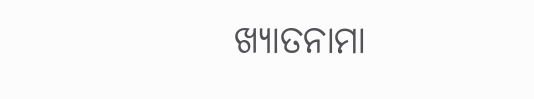ଖ୍ୟାତନାମା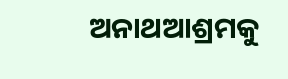ଅନାଥଆଶ୍ରମକୁ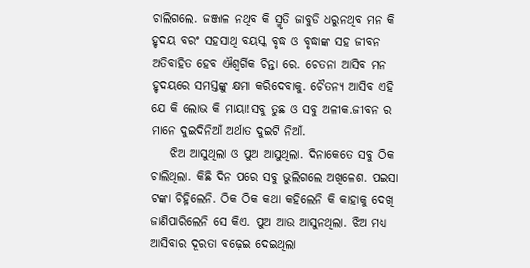ଚାଲିଗଲେ. ଜଞ୍ଜାଳ ନଥିବ କି ସ୍ମୃତି ଜାବୁଡି ଧରୁନଥିବ ମନ କି ହୃଦୟ ବରଂ ସହସାଥି ବୟସ୍କ ବୃଦ୍ଧ ଓ ବୃଦ୍ଧାଙ୍କ ସହ ଜୀବନ ଅତିବାହିତ ହେବ ଐଶ୍ଵର୍ଗିକ ଚିନ୍ତା ରେ. ଚେତନା ଆସିବ ମନ ହୃଦୟରେ ସମସ୍ତଙ୍କୁ କ୍ଷମା କରିଦେବାକୁ. ଚୈତନ୍ୟ ଆସିବ ଏହି ଯେ କି ଲୋଭ କି ମାୟା!ସବୁ ତୁଛ ଓ ସବୁ ଅଳୀକ.ଜୀବନ ର ମାନେ ଦୁଇଦିନିଆଁ ଅର୍ଥାତ ଦୁଇଟି ନିଆଁ.
    ଝିଅ ଆସୁଥିଲା ଓ ପୁଅ ଆସୁଥିଲା. ଦିନାକେତେ ସବୁ ଠିକ ଚାଲିଥିଲା. କିଛି ଦିନ ପରେ ସବୁ ଭୁଲିଗଲେ ଅଖିଳେଶ. ପଇସା ଟଙ୍କା ଚିହ୍ନିଲେନି. ଠିକ ଠିକ କଥା କହିଲେନି କି କାହାକୁ ଦେଖି ଜାଣିପାରିଲେନି ସେ କିଏ. ପୁଅ ଆଉ ଆସୁନଥିଲା. ଝିଅ ମଧ୍ୟ ଆସିବାର ଦୂରତା ବଢ଼େଇ ଦେଇଥିଲା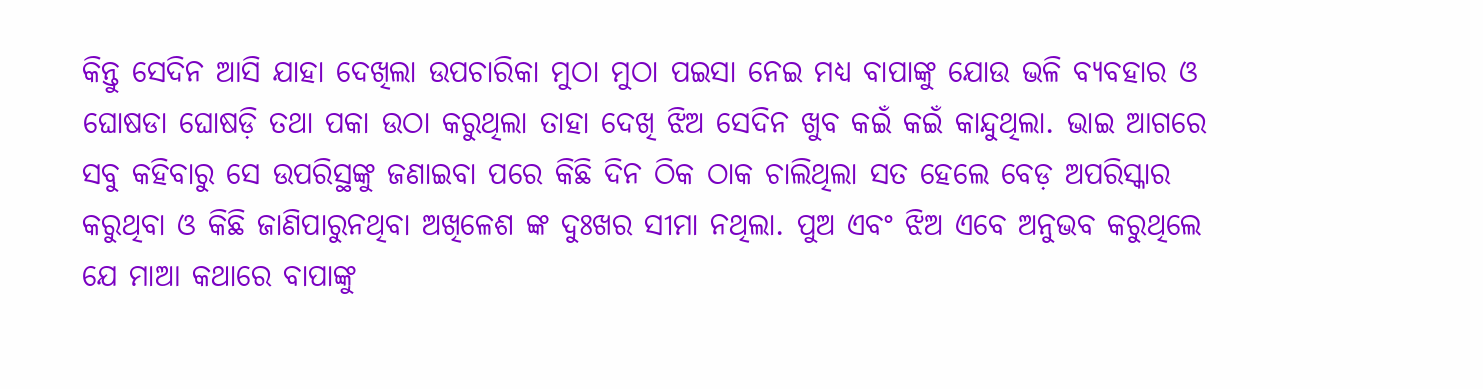କିନ୍ତୁ ସେଦିନ ଆସି ଯାହା ଦେଖିଲା ଉପଚାରିକା ମୁଠା ମୁଠା ପଇସା ନେଇ ମଧ୍ୟ ବାପାଙ୍କୁ ଯୋଉ ଭଳି ବ୍ୟବହାର ଓ ଘୋଷଡା ଘୋଷଡ଼ି ତଥା ପକା ଉଠା କରୁଥିଲା ତାହା ଦେଖି ଝିଅ ସେଦିନ ଖୁବ କଇଁ କଇଁ କାନ୍ଦୁଥିଲା. ଭାଇ ଆଗରେ ସବୁ କହିବାରୁ ସେ ଉପରିସ୍ଥଙ୍କୁ ଜଣାଇବା ପରେ କିଛି ଦିନ ଠିକ ଠାକ ଚାଲିଥିଲା ସତ ହେଲେ ବେଡ଼ ଅପରିସ୍କାର କରୁଥିବା ଓ କିଛି ଜାଣିପାରୁନଥିବା ଅଖିଳେଶ ଙ୍କ ଦୁଃଖର ସୀମା ନଥିଲା. ପୁଅ ଏବଂ ଝିଅ ଏବେ ଅନୁଭବ କରୁଥିଲେ ଯେ ମାଆ କଥାରେ ବାପାଙ୍କୁ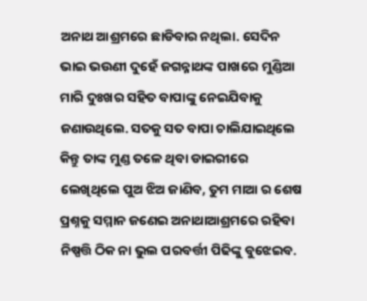ଅନାଥ ଆଶ୍ରମରେ ଛାଡିବାର ନଥିଲା. ସେଦିନ ଭାଇ ଭଉଣୀ ଦୁହେଁ ଜଗନ୍ନାଥଙ୍କ ପାଖରେ ମୁଣ୍ଡିଆ ମାରି ଦୁଃଖର ସହିତ ବାପାଙ୍କୁ ନେଇଯିବାକୁ ଜଣାଉଥିଲେ. ସତକୁ ସତ ବାପା ଚାଲିଯାଇଥିଲେ କିନ୍ତୁ ତାଙ୍କ ମୁଣ୍ଡ ତଳେ ଥିବା ଡାଇରୀରେ ଲେଖିଥିଲେ ପୁଅ ଝିଅ ଜାଣିବ, ତୁମ ମାଆ ର ଶେଷ ପ୍ରଶ୍ନକୁ ସମ୍ମାନ ଜଣେଇ ଅନାଥାଆଶ୍ରମରେ ରହିବା ନିଷ୍ପତ୍ତି ଠିକ ନା ଭୁଲ ପରବର୍ତ୍ତୀ ପିଢିଙ୍କୁ ବୁଝେଇବ.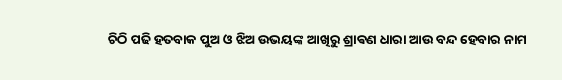ଚିଠି ପଢି ହତବାକ ପୁଅ ଓ ଝିଅ ଉଭୟଙ୍କ ଆଖିରୁ ଶ୍ରାଵଣ ଧାରା ଆଉ ବନ୍ଦ ହେବାର ନାମ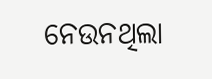ନେଉନଥିଲା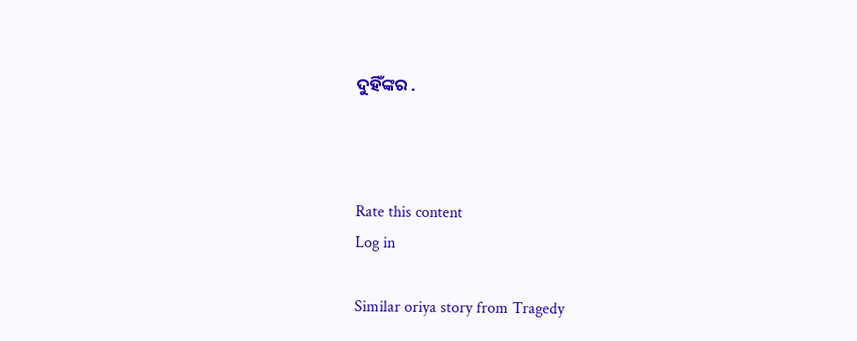ଦୁହିଁଙ୍କର .



Rate this content
Log in

Similar oriya story from Tragedy